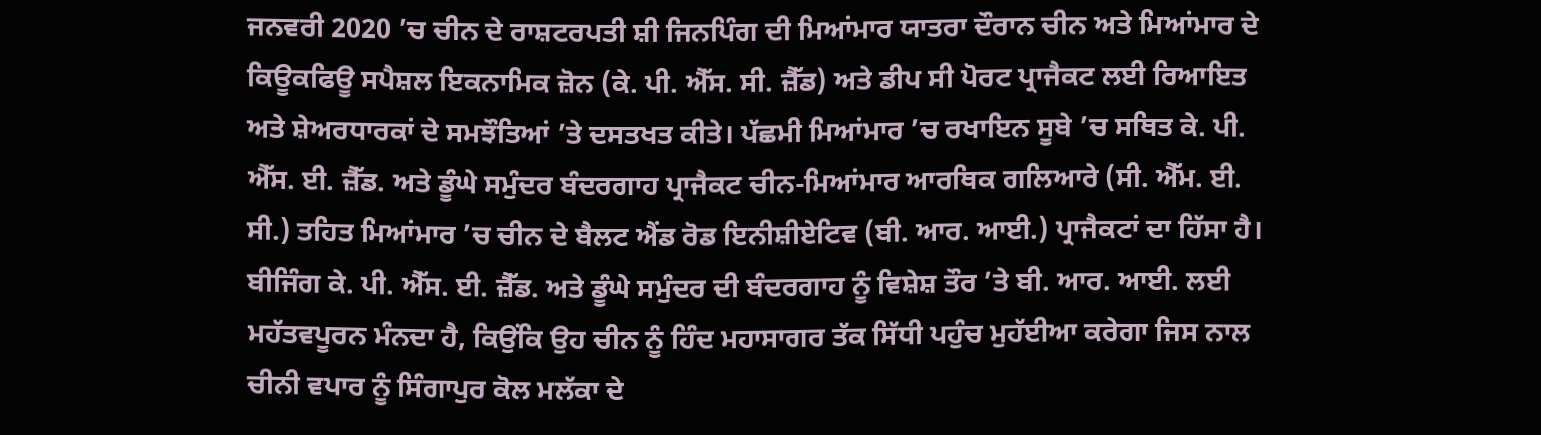ਜਨਵਰੀ 2020 ’ਚ ਚੀਨ ਦੇ ਰਾਸ਼ਟਰਪਤੀ ਸ਼ੀ ਜਿਨਪਿੰਗ ਦੀ ਮਿਆਂਮਾਰ ਯਾਤਰਾ ਦੌਰਾਨ ਚੀਨ ਅਤੇ ਮਿਆਂਮਾਰ ਦੇ ਕਿਊਕਫਿਊ ਸਪੈਸ਼ਲ ਇਕਨਾਮਿਕ ਜ਼ੋਨ (ਕੇ. ਪੀ. ਐੱਸ. ਸੀ. ਜ਼ੈੱਡ) ਅਤੇ ਡੀਪ ਸੀ ਪੋਰਟ ਪ੍ਰਾਜੈਕਟ ਲਈ ਰਿਆਇਤ ਅਤੇ ਸ਼ੇਅਰਧਾਰਕਾਂ ਦੇ ਸਮਝੌਤਿਆਂ ’ਤੇ ਦਸਤਖਤ ਕੀਤੇ। ਪੱਛਮੀ ਮਿਆਂਮਾਰ ’ਚ ਰਖਾਇਨ ਸੂਬੇ ’ਚ ਸਥਿਤ ਕੇ. ਪੀ. ਐੱਸ. ਈ. ਜ਼ੈੱਡ. ਅਤੇ ਡੂੰਘੇ ਸਮੁੰਦਰ ਬੰਦਰਗਾਹ ਪ੍ਰਾਜੈਕਟ ਚੀਨ-ਮਿਆਂਮਾਰ ਆਰਥਿਕ ਗਲਿਆਰੇ (ਸੀ. ਐੱਮ. ਈ. ਸੀ.) ਤਹਿਤ ਮਿਆਂਮਾਰ ’ਚ ਚੀਨ ਦੇ ਬੈਲਟ ਐਂਡ ਰੋਡ ਇਨੀਸ਼ੀਏਟਿਵ (ਬੀ. ਆਰ. ਆਈ.) ਪ੍ਰਾਜੈਕਟਾਂ ਦਾ ਹਿੱਸਾ ਹੈ। ਬੀਜਿੰਗ ਕੇ. ਪੀ. ਐੱਸ. ਈ. ਜ਼ੈੱਡ. ਅਤੇ ਡੂੰਘੇ ਸਮੁੰਦਰ ਦੀ ਬੰਦਰਗਾਹ ਨੂੰ ਵਿਸ਼ੇਸ਼ ਤੌਰ ’ਤੇ ਬੀ. ਆਰ. ਆਈ. ਲਈ ਮਹੱਤਵਪੂਰਨ ਮੰਨਦਾ ਹੈ, ਕਿਉਂਕਿ ਉਹ ਚੀਨ ਨੂੰ ਹਿੰਦ ਮਹਾਸਾਗਰ ਤੱਕ ਸਿੱਧੀ ਪਹੁੰਚ ਮੁਹੱਈਆ ਕਰੇਗਾ ਜਿਸ ਨਾਲ ਚੀਨੀ ਵਪਾਰ ਨੂੰ ਸਿੰਗਾਪੁਰ ਕੋਲ ਮਲੱਕਾ ਦੇ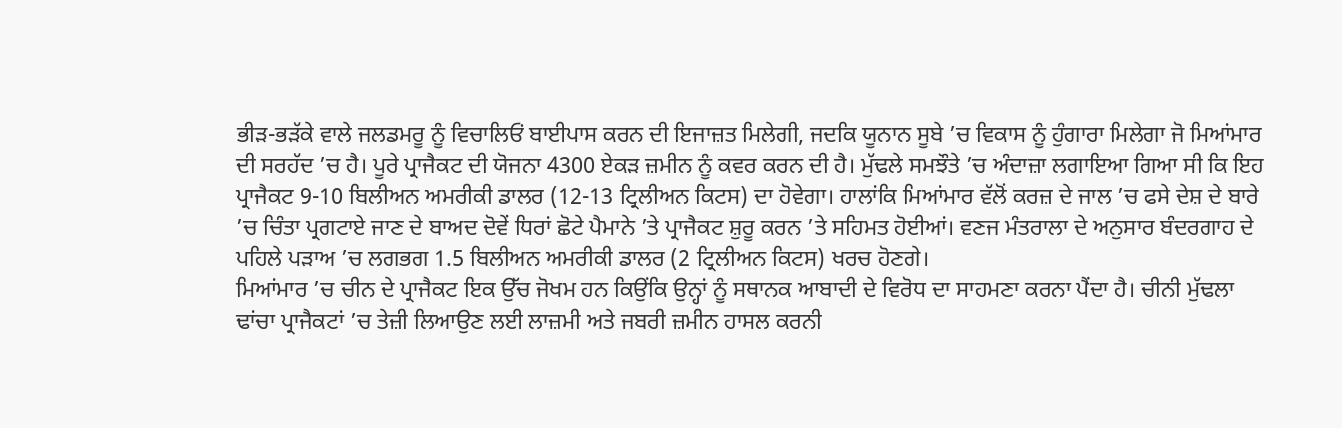ਭੀੜ-ਭੜੱਕੇ ਵਾਲੇ ਜਲਡਮਰੂ ਨੂੰ ਵਿਚਾਲਿਓਂ ਬਾਈਪਾਸ ਕਰਨ ਦੀ ਇਜਾਜ਼ਤ ਮਿਲੇਗੀ, ਜਦਕਿ ਯੂਨਾਨ ਸੂਬੇ ’ਚ ਵਿਕਾਸ ਨੂੰ ਹੁੰਗਾਰਾ ਮਿਲੇਗਾ ਜੋ ਮਿਆਂਮਾਰ ਦੀ ਸਰਹੱਦ ’ਚ ਹੈ। ਪੂਰੇ ਪ੍ਰਾਜੈਕਟ ਦੀ ਯੋਜਨਾ 4300 ਏਕੜ ਜ਼ਮੀਨ ਨੂੰ ਕਵਰ ਕਰਨ ਦੀ ਹੈ। ਮੁੱਢਲੇ ਸਮਝੌਤੇ ’ਚ ਅੰਦਾਜ਼ਾ ਲਗਾਇਆ ਗਿਆ ਸੀ ਕਿ ਇਹ ਪ੍ਰਾਜੈਕਟ 9-10 ਬਿਲੀਅਨ ਅਮਰੀਕੀ ਡਾਲਰ (12-13 ਟ੍ਰਿਲੀਅਨ ਕਿਟਸ) ਦਾ ਹੋਵੇਗਾ। ਹਾਲਾਂਕਿ ਮਿਆਂਮਾਰ ਵੱਲੋਂ ਕਰਜ਼ ਦੇ ਜਾਲ ’ਚ ਫਸੇ ਦੇਸ਼ ਦੇ ਬਾਰੇ ’ਚ ਚਿੰਤਾ ਪ੍ਰਗਟਾਏ ਜਾਣ ਦੇ ਬਾਅਦ ਦੋਵੇਂ ਧਿਰਾਂ ਛੋਟੇ ਪੈਮਾਨੇ ’ਤੇ ਪ੍ਰਾਜੈਕਟ ਸ਼ੁਰੂ ਕਰਨ ’ਤੇ ਸਹਿਮਤ ਹੋਈਆਂ। ਵਣਜ ਮੰਤਰਾਲਾ ਦੇ ਅਨੁਸਾਰ ਬੰਦਰਗਾਹ ਦੇ ਪਹਿਲੇ ਪੜਾਅ ’ਚ ਲਗਭਗ 1.5 ਬਿਲੀਅਨ ਅਮਰੀਕੀ ਡਾਲਰ (2 ਟ੍ਰਿਲੀਅਨ ਕਿਟਸ) ਖਰਚ ਹੋਣਗੇ।
ਮਿਆਂਮਾਰ ’ਚ ਚੀਨ ਦੇ ਪ੍ਰਾਜੈਕਟ ਇਕ ਉੱਚ ਜੋਖਮ ਹਨ ਕਿਉਂਕਿ ਉਨ੍ਹਾਂ ਨੂੰ ਸਥਾਨਕ ਆਬਾਦੀ ਦੇ ਵਿਰੋਧ ਦਾ ਸਾਹਮਣਾ ਕਰਨਾ ਪੈਂਦਾ ਹੈ। ਚੀਨੀ ਮੁੱਢਲਾ ਢਾਂਚਾ ਪ੍ਰਾਜੈਕਟਾਂ ’ਚ ਤੇਜ਼ੀ ਲਿਆਉਣ ਲਈ ਲਾਜ਼ਮੀ ਅਤੇ ਜਬਰੀ ਜ਼ਮੀਨ ਹਾਸਲ ਕਰਨੀ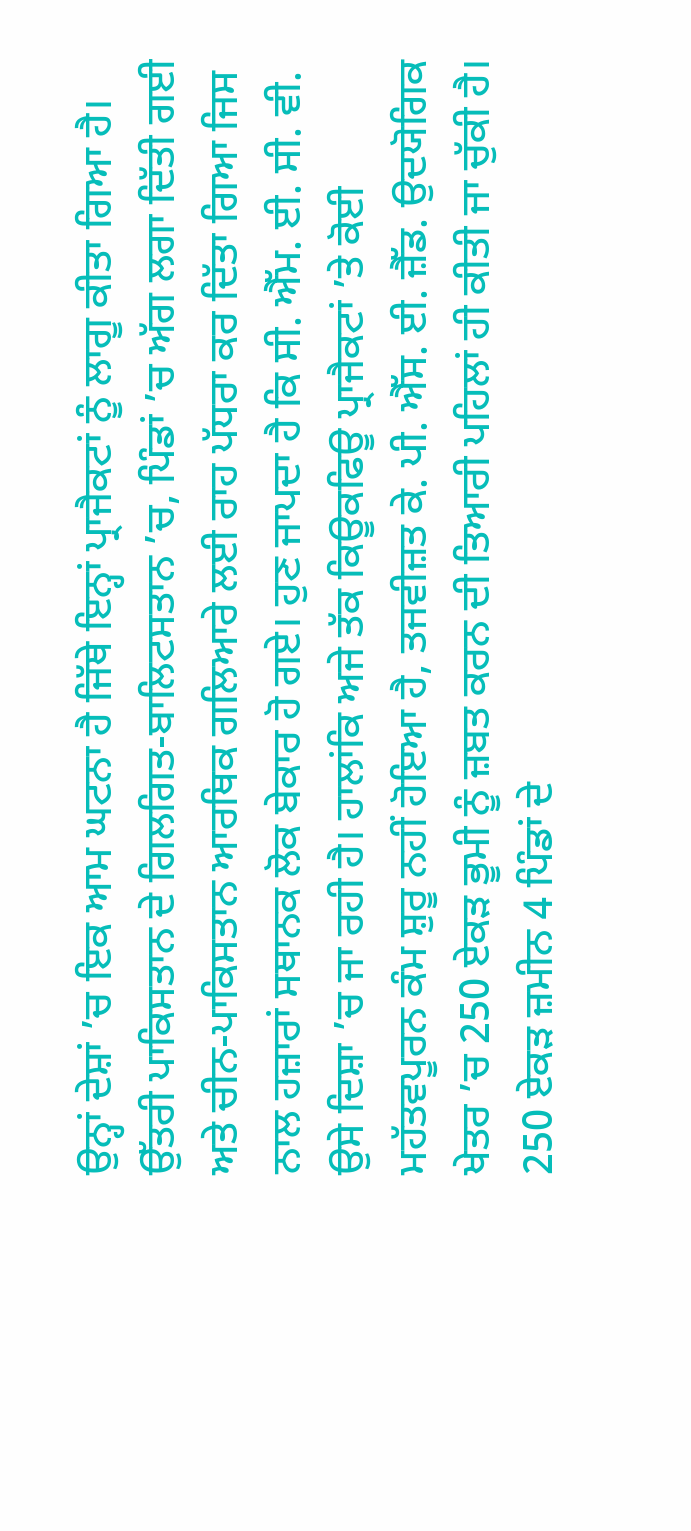ਉਨ੍ਹਾਂ ਦੇਸ਼ਾਂ ’ਚ ਇਕ ਆਮ ਘਟਨਾ ਹੈ ਜਿੱਥੇ ਇਨ੍ਹਾਂ ਪ੍ਰਾਜੈਕਟਾਂ ਨੂੰ ਲਾਗੂ ਕੀਤਾ ਗਿਆ ਹੈ। ਉੱਤਰੀ ਪਾਕਿਸਤਾਨ ਦੇ ਗਿਲਗਿਤ-ਬਾਲਿਟਸਤਾਨ ’ਚ, ਪਿੰਡਾਂ ’ਚ ਅੱਗ ਲਗਾ ਦਿੱਤੀ ਗਈ ਅਤੇ ਚੀਨ-ਪਾਕਿਸਤਾਨ ਆਰਥਿਕ ਗਲਿਆਰੇ ਲਈ ਰਾਹ ਪੱਧਰਾ ਕਰ ਦਿੱਤਾ ਗਿਆ ਜਿਸ ਨਾਲ ਹਜ਼ਾਰਾਂ ਸਥਾਨਕ ਲੋਕ ਬੇਕਾਰ ਹੋ ਗਏ। ਹੁਣ ਜਾਪਦਾ ਹੈ ਕਿ ਸੀ. ਐੱਮ. ਈ. ਸੀ. ਵੀ. ਉਸੇ ਦਿਸ਼ਾ ’ਚ ਜਾ ਰਹੀ ਹੈ। ਹਾਲਾਂਕਿ ਅਜੇ ਤੱਕ ਕਿਊਕਫਿਊ ਪ੍ਰਾਜੈਕਟਾਂ ’ਤੇ ਕੋਈ ਮਹੱਤਵਪੂਰਨ ਕੰਮ ਸ਼ੁਰੂ ਨਹੀਂ ਹੋਇਆ ਹੈ, ਤਜਵੀਜ਼ਤ ਕੇ. ਪੀ. ਐੱਸ. ਈ. ਜ਼ੈੱਡ. ਉਦਯੋਗਿਕ ਖੇਤਰ ’ਚ 250 ਏਕੜ ਭੂਮੀ ਨੂੰ ਜ਼ਬਤ ਕਰਨ ਦੀ ਤਿਆਰੀ ਪਹਿਲਾਂ ਹੀ ਕੀਤੀ ਜਾ ਚੁੱਕੀ ਹੈ। 250 ਏਕੜ ਜ਼ਮੀਨ 4 ਪਿੰਡਾਂ ਦੇ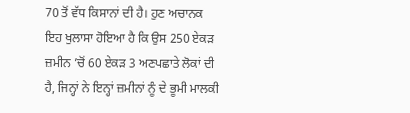70 ਤੋਂ ਵੱਧ ਕਿਸਾਨਾਂ ਦੀ ਹੈ। ਹੁਣ ਅਚਾਨਕ ਇਹ ਖੁਲਾਸਾ ਹੋਇਆ ਹੈ ਕਿ ਉਸ 250 ਏਕੜ ਜ਼ਮੀਨ ’ਚੋਂ 60 ਏਕੜ 3 ਅਣਪਛਾਤੇ ਲੋਕਾਂ ਦੀ ਹੈ, ਜਿਨ੍ਹਾਂ ਨੇ ਇਨ੍ਹਾਂ ਜ਼ਮੀਨਾਂ ਨੂੰ ਦੇ ਭੂਮੀ ਮਾਲਕੀ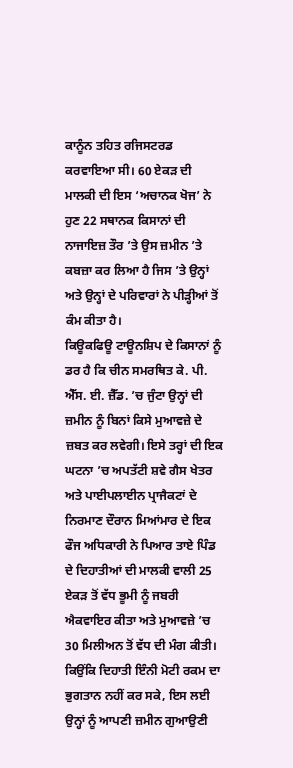ਕਾਨੂੰਨ ਤਹਿਤ ਰਜਿਸਟਰਡ ਕਰਵਾਇਆ ਸੀ। 60 ਏਕੜ ਦੀ ਮਾਲਕੀ ਦੀ ਇਸ ‘ਅਚਾਨਕ ਖੋਜ’ ਨੇ ਹੁਣ 22 ਸਥਾਨਕ ਕਿਸਾਨਾਂ ਦੀ ਨਾਜਾਇਜ਼ ਤੌਰ ’ਤੇ ਉਸ ਜ਼ਮੀਨ ’ਤੇ ਕਬਜ਼ਾ ਕਰ ਲਿਆ ਹੈ ਜਿਸ ’ਤੇ ਉਨ੍ਹਾਂ ਅਤੇ ਉਨ੍ਹਾਂ ਦੇ ਪਰਿਵਾਰਾਂ ਨੇ ਪੀੜ੍ਹੀਆਂ ਤੋਂ ਕੰਮ ਕੀਤਾ ਹੈ।
ਕਿਊਕਫਿਊ ਟਾਊਨਸ਼ਿਪ ਦੇ ਕਿਸਾਨਾਂ ਨੂੰ ਡਰ ਹੈ ਕਿ ਚੀਨ ਸਮਰਥਿਤ ਕੇ. ਪੀ. ਐੱਸ. ਈ. ਜ਼ੈੱਡ. ’ਚ ਜੁੰਟਾ ਉਨ੍ਹਾਂ ਦੀ ਜ਼ਮੀਨ ਨੂੰ ਬਿਨਾਂ ਕਿਸੇ ਮੁਆਵਜ਼ੇ ਦੇ ਜ਼ਬਤ ਕਰ ਲਵੇਗੀ। ਇਸੇ ਤਰ੍ਹਾਂ ਦੀ ਇਕ ਘਟਨਾ ’ਚ ਅਪਤੱਟੀ ਸ਼ਵੇ ਗੈਸ ਖੇਤਰ ਅਤੇ ਪਾਈਪਲਾਈਨ ਪ੍ਰਾਜੈਕਟਾਂ ਦੇ ਨਿਰਮਾਣ ਦੌਰਾਨ ਮਿਆਂਮਾਰ ਦੇ ਇਕ ਫੌਜ ਅਧਿਕਾਰੀ ਨੇ ਪਿਆਰ ਤਾਏ ਪਿੰਡ ਦੇ ਦਿਹਾਤੀਆਂ ਦੀ ਮਾਲਕੀ ਵਾਲੀ 25 ਏਕੜ ਤੋਂ ਵੱਧ ਭੂਮੀ ਨੂੰ ਜਬਰੀ ਐਕਵਾਇਰ ਕੀਤਾ ਅਤੇ ਮੁਆਵਜ਼ੇ ’ਚ 30 ਮਿਲੀਅਨ ਤੋਂ ਵੱਧ ਦੀ ਮੰਗ ਕੀਤੀ। ਕਿਉਂਕਿ ਦਿਹਾਤੀ ਇੰਨੀ ਮੋਟੀ ਰਕਮ ਦਾ ਭੁਗਤਾਨ ਨਹੀਂ ਕਰ ਸਕੇ, ਇਸ ਲਈ ਉਨ੍ਹਾਂ ਨੂੰ ਆਪਣੀ ਜ਼ਮੀਨ ਗੁਆਉਣੀ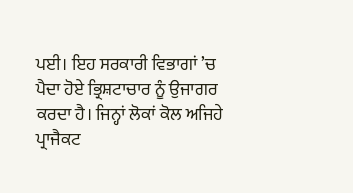ਪਈ। ਇਹ ਸਰਕਾਰੀ ਵਿਭਾਗਾਂ ’ਚ ਪੈਦਾ ਹੋਏ ਭ੍ਰਿਸ਼ਟਾਚਾਰ ਨੂੰ ਉਜਾਗਰ ਕਰਦਾ ਹੈ। ਜਿਨ੍ਹਾਂ ਲੋਕਾਂ ਕੋਲ ਅਜਿਹੇ ਪ੍ਰਾਜੈਕਟ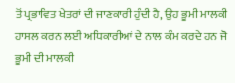ਤੋਂ ਪ੍ਰਭਾਵਿਤ ਖੇਤਰਾਂ ਦੀ ਜਾਣਕਾਰੀ ਹੁੰਦੀ ਹੈ, ਉਹ ਭੂਮੀ ਮਾਲਕੀ ਹਾਸਲ ਕਰਨ ਲਈ ਅਧਿਕਾਰੀਆਂ ਦੇ ਨਾਲ ਕੰਮ ਕਰਦੇ ਹਨ ਜੋ ਭੂਮੀ ਦੀ ਮਾਲਕੀ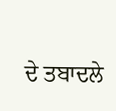ਦੇ ਤਬਾਦਲੇ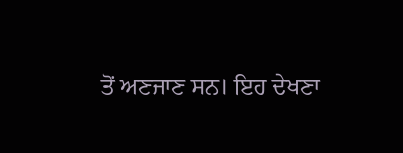ਤੋਂ ਅਣਜਾਣ ਸਨ। ਇਹ ਦੇਖਣਾ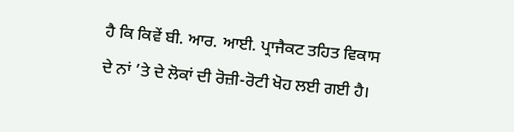ਹੈ ਕਿ ਕਿਵੇਂ ਬੀ. ਆਰ. ਆਈ. ਪ੍ਰਾਜੈਕਟ ਤਹਿਤ ਵਿਕਾਸ ਦੇ ਨਾਂ ’ਤੇ ਦੇ ਲੋਕਾਂ ਦੀ ਰੋਜ਼ੀ-ਰੋਟੀ ਖੋਹ ਲਈ ਗਈ ਹੈ।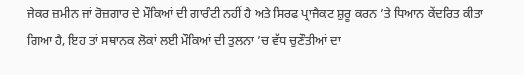ਜੇਕਰ ਜ਼ਮੀਨ ਜਾਂ ਰੋਜ਼ਗਾਰ ਦੇ ਮੌਕਿਆਂ ਦੀ ਗਾਰੰਟੀ ਨਹੀਂ ਹੈ ਅਤੇ ਸਿਰਫ ਪ੍ਰਾਜੈਕਟ ਸ਼ੁਰੂ ਕਰਨ ’ਤੇ ਧਿਆਨ ਕੇਂਦਰਿਤ ਕੀਤਾ ਗਿਆ ਹੈ, ਇਹ ਤਾਂ ਸਥਾਨਕ ਲੋਕਾਂ ਲਈ ਮੌਕਿਆਂ ਦੀ ਤੁਲਨਾ ’ਚ ਵੱਧ ਚੁਣੌਤੀਆਂ ਦਾ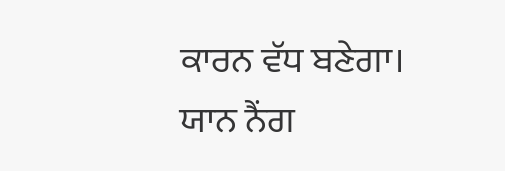ਕਾਰਨ ਵੱਧ ਬਣੇਗਾ।
ਯਾਨ ਨੈਂਗ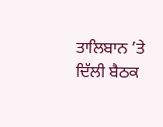ਤਾਲਿਬਾਨ ’ਤੇ ਦਿੱਲੀ ਬੈਠਕ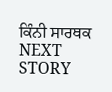ਕਿੰਨੀ ਸਾਰਥਕ
NEXT STORY